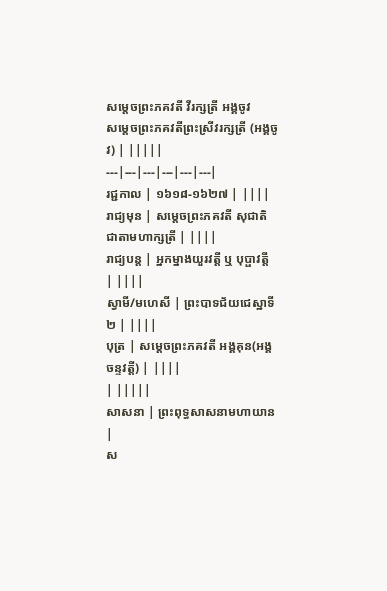សម្ដេចព្រះភគវតី វីរក្សត្រី អង្គចូវ
សម្ដេចព្រះភគវតីព្រះស្រីវរក្សត្រី (អង្គចូវ) | |||||
---|---|---|---|---|---|
រជ្ជកាល | ១៦១៨-១៦២៧ | ||||
រាជ្យមុន | សម្ដេចព្រះភគវតី សុជាតិជាតាមហាក្សត្រី | ||||
រាជ្យបន្ត | អ្នកម្នាងយួរវត្តី ឬ បុប្ផាវត្តី | ||||
ស្វាមី/មហេសី | ព្រះបាទជ័យជេស្ឋាទី២ | ||||
បុត្រ | សម្ដេចព្រះភគវតី អង្គគុន(អង្គចន្ទវត្តី) | ||||
| |||||
សាសនា | ព្រះពុទ្ធសាសនាមហាយាន |
ស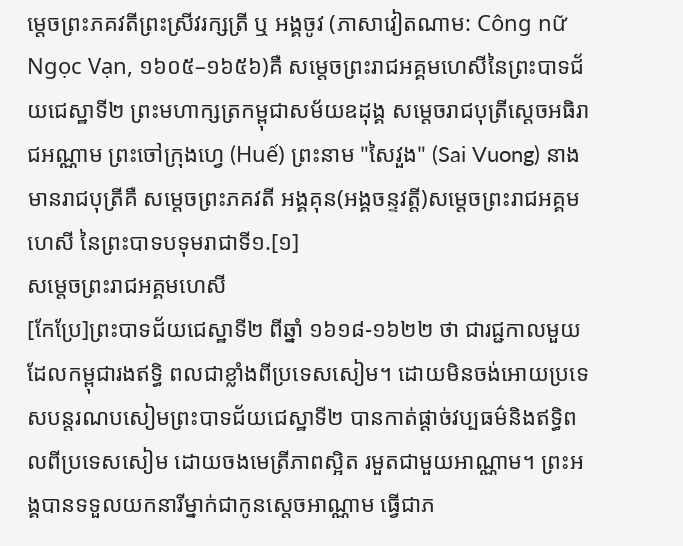ម្ដេចព្រះភគវតីព្រះស្រីវរក្សត្រី ឬ អង្គចូវ (ភាសាវៀតណាម: Công nữ Ngọc Vạn, ១៦០៥–១៦៥៦)គឺ សម្តេចព្រះរាជអគ្គមហេសីនៃព្រះបាទជ័យជេស្ឋាទី២ ព្រះមហាក្សត្រកម្ពុជាសម័យឧដុង្គ សម្តេចរាជបុត្រីស្ដេចអធិរាជអណ្ណាម ព្រះចៅក្រុងហ្វេ (Huế) ព្រះនាម "សៃវួង" (Sai Vuong) នាងមានរាជបុត្រីគឺ សម្ដេចព្រះភគវតី អង្គគុន(អង្គចន្ទវត្តី)សម្តេចព្រះរាជអគ្គមហេសី នៃព្រះបាទបទុមរាជាទី១.[១]
សម្តេចព្រះរាជអគ្គមហេសី
[កែប្រែ]ព្រះបាទជ័យជេស្ឋាទី២ ពីឆ្នាំ ១៦១៨-១៦២២ ថា ជារជ្ជកាលមួយដែលកម្ពុជារងឥទិ្ធ ពលជាខ្លាំងពីប្រទេសសៀម។ ដោយមិនចង់អោយប្រទេសបន្តរណបសៀមព្រះបាទជ័យជេស្ឋាទី២ បានកាត់ផ្ដាច់វប្បធម៌និងឥទិ្ធពលពីប្រទេសសៀម ដោយចងមេត្រីភាពស្អិត រមួតជាមួយអាណ្ណាម។ ព្រះអង្គបានទទួលយកនារីម្នាក់ជាកូនស្ដេចអាណ្ណាម ធ្វើជាភ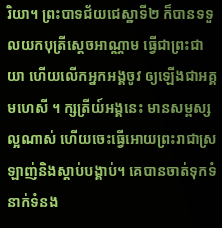រិយា។ ព្រះបាទជ័យជេស្ឋាទី២ ក៏បានទទួលយកបុត្រីស្ដេចអាណ្ណាម ធ្វើជាព្រះជាយា ហើយលើកអ្នកអង្គចូវ ឲ្យឡើងជាអគ្គមហេសី ។ ក្សត្រីយ៍អង្គនេះ មានសម្ពស្សល្អណាស់ ហើយចេះធ្វើអោយព្រះរាជាស្រឡាញ់និងស្ដាប់បង្គាប់។ គេបានចាត់ទុកទំនាក់ទំនង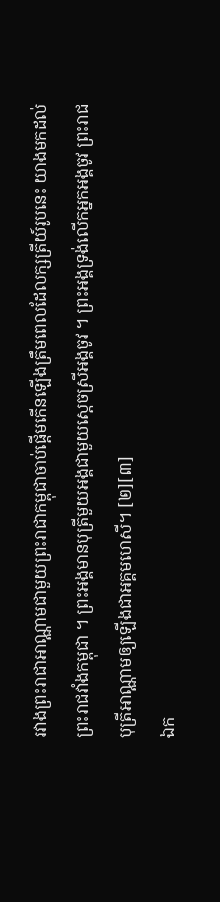រវាងព្រះរាជាអាណ្ណាមជាមួយព្រះរាជាកម្ពុជាចាប់ផ្ដើមកើនឡើងត្រឹមពេលដែលក្សត្រីយ៍រូបនេះ យាងមកដល់ព្រះរាជវាំងកម្ពុជា ។ ព្រះអង្គមានបុត្រីមួយអង្គជាមួយស្ដេចស្រីអង្គចូវ ។ ព្រះអង្គទ្រង់លើកអ្នកអង្គចូវ ព្រះរាជបុត្រីអាណ្ណាមឲ្យឡើងជាអគ្គមហេសី។ [២][៣]
ឯក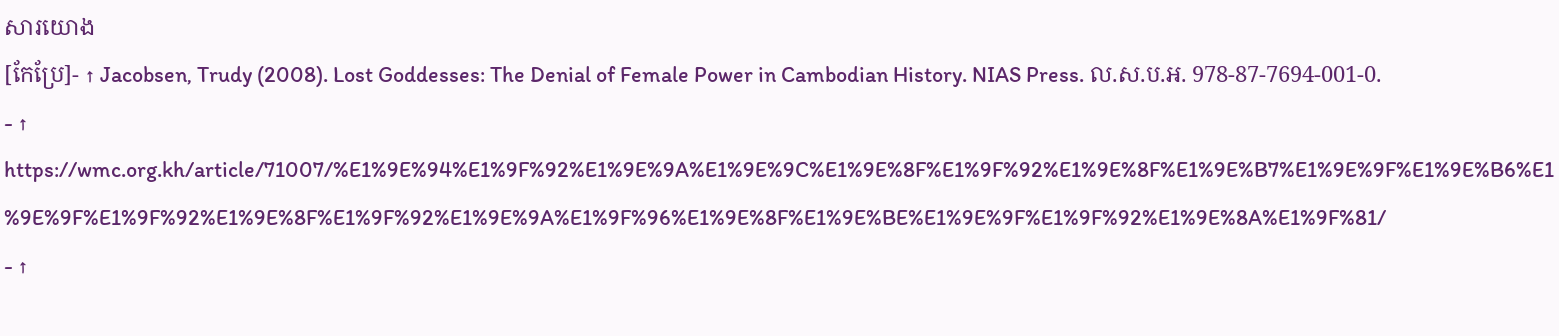សារយោង
[កែប្រែ]- ↑ Jacobsen, Trudy (2008). Lost Goddesses: The Denial of Female Power in Cambodian History. NIAS Press. ល.ស.ប.អ. 978-87-7694-001-0.
- ↑ https://wmc.org.kh/article/71007/%E1%9E%94%E1%9F%92%E1%9E%9A%E1%9E%9C%E1%9E%8F%E1%9F%92%E1%9E%8F%E1%9E%B7%E1%9E%9F%E1%9E%B6%E1%9E%9F%E1%9F%92%E1%9E%8F%E1%9F%92%E1%9E%9A%E1%9F%96%E1%9E%8F%E1%9E%BE%E1%9E%9F%E1%9F%92%E1%9E%8A%E1%9F%81/
- ↑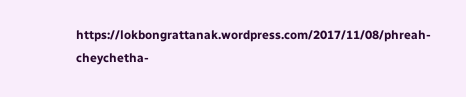https://lokbongrattanak.wordpress.com/2017/11/08/phreah-cheychetha-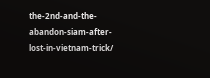the-2nd-and-the-abandon-siam-after-lost-in-vietnam-trick/